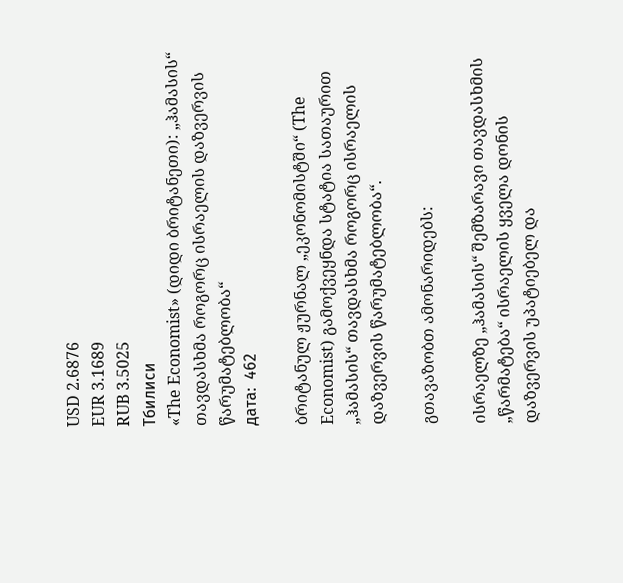USD 2.6876
EUR 3.1689
RUB 3.5025
Тбилиси
«The Economist» (დიდი ბრიტანეთი): „ჰამასის“ თავდასხმა როგორც ისრაელის დაზვერვის წარუმატებლობა“
дата:  462

ბრიტანულ ჟურნალ „ეკონომისტში“ (The Economist) გამოქვეყნდა სტატია სათაურით „ჰამასის“ თავდასხმა როგორც ისრაელის დაზვერვის წარუმატებლობა“.

გთავაზობთ ამონარიდებს:

ისრაელზე „ჰამასის“ შემზარავი თავდასხმის „წარმატება“ ისრაელის ყველა დონის დაზვერვის უპატიებელ და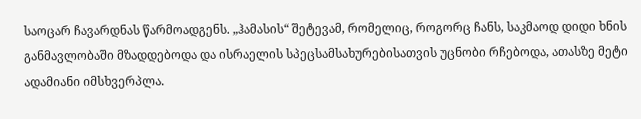საოცარ ჩავარდნას წარმოადგენს. „ჰამასის“ შეტევამ, რომელიც, როგორც ჩანს, საკმაოდ დიდი ხნის განმავლობაში მზადდებოდა და ისრაელის სპეცსამსახურებისათვის უცნობი რჩებოდა, ათასზე მეტი ადამიანი იმსხვერპლა.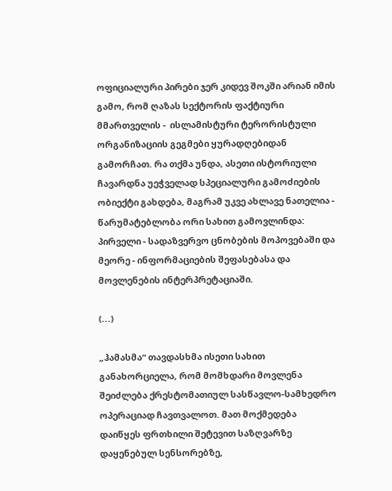ოფიციალური პირები ჯერ კიდევ შოკში არიან იმის გამო, რომ ღაზას სექტორის ფაქტიური მმართველის -  ისლამისტური ტერორისტული ორგანიზაციის გეგმები ყურადღებიდან გამორჩათ. რა თქმა უნდა, ასეთი ისტორიული ჩავარდნა უეჭველად სპეციალური გამოძიების ობიექტი გახდება, მაგრამ უკვე ახლავე ნათელია - წარუმატებლობა ორი სახით გამოვლინდა: პირველი - სადაზვერვო ცნობების მოპოვებაში და მეორე - ინფორმაციების შეფასებასა და მოვლენების ინტერპრეტაციაში.

(...)

„ჰამასმა“ თავდასხმა ისეთი სახით განახორციელა, რომ მომხდარი მოვლენა შეიძლება ქრესტომათიულ სასწავლო-სამხედრო ოპერაციად ჩავთვალოთ. მათ მოქმედება დაიწყეს ფრთხილი შეტევით საზღვარზე დაყენებულ სენსორებზე,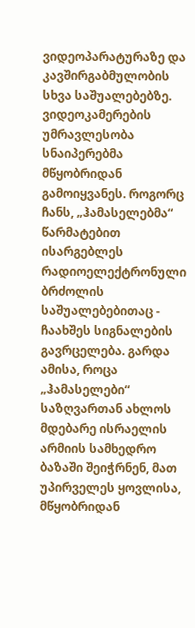ვიდეოპარატურაზე და კავშირგაბმულობის სხვა საშუალებებზე. ვიდეოკამერების უმრავლესობა სნაიპერებმა მწყობრიდან გამოიყვანეს. როგორც ჩანს, „ჰამასელებმა“ წარმატებით ისარგებლეს რადიოელექტრონული ბრძოლის საშუალებებითაც - ჩაახშეს სიგნალების გავრცელება. გარდა ამისა, როცა „ჰამასელები“ საზღვართან ახლოს მდებარე ისრაელის არმიის სამხედრო ბაზაში შეიჭრნენ, მათ უპირველეს ყოვლისა, მწყობრიდან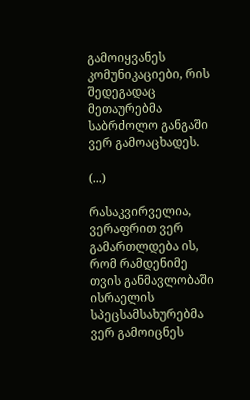გამოიყვანეს კომუნიკაციები, რის შედეგადაც მეთაურებმა საბრძოლო განგაში ვერ გამოაცხადეს.

(...)

რასაკვირველია, ვერაფრით ვერ გამართლდება ის, რომ რამდენიმე თვის განმავლობაში ისრაელის სპეცსამსახურებმა ვერ გამოიცნეს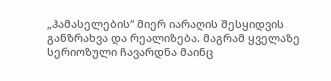„ჰამასელების“ მიერ იარაღის შესყიდვის განზრახვა და რეალიზება. მაგრამ ყველაზე სერიოზული ჩავარდნა მაინც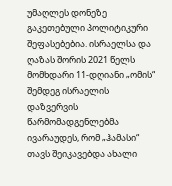უმაღლეს დონეზე გაკეთებული პოლიტიკური შეფასებებია. ისრაელსა და ღაზას შორის 2021 წელს მომხდარი 11-დღიანი „ომის“ შემდეგ ისრაელის დაზვერვის წარმომადგენლებმა ივარაუდეს, რომ „ჰამასი“ თავს შეიკავებდა ახალი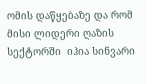ომის დაწყებაზე და რომ მისი ლიდერი ღაზის სექტორში  იჰია სინვარი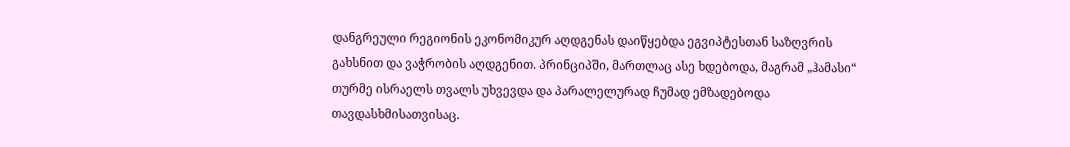დანგრეული რეგიონის ეკონომიკურ აღდგენას დაიწყებდა ეგვიპტესთან საზღვრის გახსნით და ვაჭრობის აღდგენით. პრინციპში, მართლაც ასე ხდებოდა, მაგრამ „ჰამასი“ თურმე ისრაელს თვალს უხვევდა და პარალელურად ჩუმად ემზადებოდა თავდასხმისათვისაც.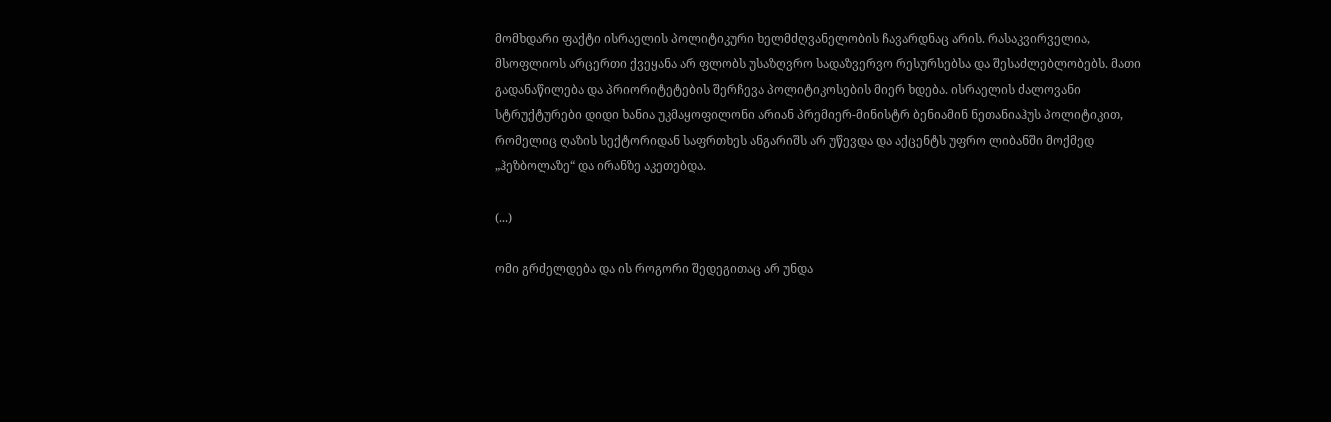მომხდარი ფაქტი ისრაელის პოლიტიკური ხელმძღვანელობის ჩავარდნაც არის. რასაკვირველია, მსოფლიოს არცერთი ქვეყანა არ ფლობს უსაზღვრო სადაზვერვო რესურსებსა და შესაძლებლობებს. მათი გადანაწილება და პრიორიტეტების შერჩევა პოლიტიკოსების მიერ ხდება. ისრაელის ძალოვანი სტრუქტურები დიდი ხანია უკმაყოფილონი არიან პრემიერ-მინისტრ ბენიამინ ნეთანიაჰუს პოლიტიკით, რომელიც ღაზის სექტორიდან საფრთხეს ანგარიშს არ უწევდა და აქცენტს უფრო ლიბანში მოქმედ „ჰეზბოლაზე“ და ირანზე აკეთებდა.

(...)

ომი გრძელდება და ის როგორი შედეგითაც არ უნდა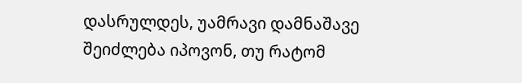დასრულდეს, უამრავი დამნაშავე შეიძლება იპოვონ, თუ რატომ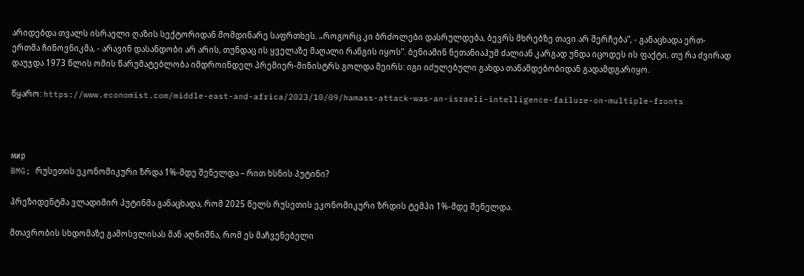არიდებდა თვალს ისრაელი ღაზის სექტორიდან მომდინარე საფრთხეს. „როგორც კი ბრძოლები დასრულდება, ბევრს მხრებზე თავი არ შერჩება“, - განაცხადა ერთ-ერთმა ჩინოვნიკმა, - არავინ დასანდობი არ არის, თუნდაც ის ყველაზე მაღალი რანგის იყოს“. ბენიამინ ნეთანიაჰუმ ძალიან კარგად უნდა იცოდეს ის ფაქტი, თუ რა ძვირად დაუჯდა 1973 წლის ომის წარუმატებლობა იმდროინდელ პრემიერ-მინისტრს გოლდა მეირს: იგი იძულებული გახდა თანამდებობიდან გადამდგარიყო.

წყარო: https://www.economist.com/middle-east-and-africa/2023/10/09/hamass-attack-was-an-israeli-intelligence-failure-on-multiple-fronts



мир
BMG; რუსეთის ეკონომიკური ზრდა 1%-მდე შენელდა – რით ხსნის პუტინი?

პრეზიდენტმა ვლადიმირ პუტინმა განაცხადა, რომ 2025 წელს რუსეთის ეკონომიკური ზრდის ტემპი 1%-მდე შენელდა.

მთავრობის სხდომაზე გამოსვლისას მან აღნიშნა, რომ ეს მაჩვენებელი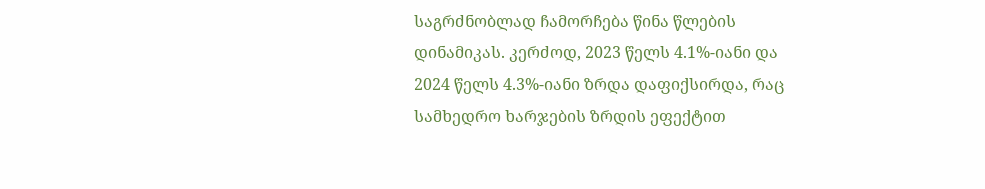საგრძნობლად ჩამორჩება წინა წლების დინამიკას. კერძოდ, 2023 წელს 4.1%-იანი და 2024 წელს 4.3%-იანი ზრდა დაფიქსირდა, რაც სამხედრო ხარჯების ზრდის ეფექტით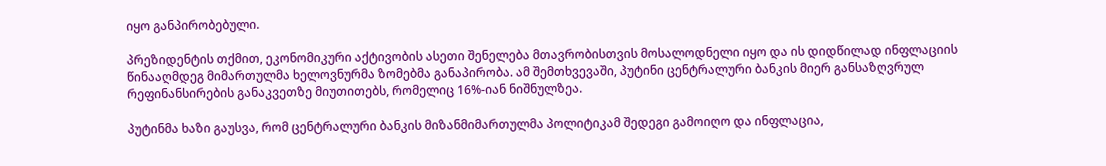იყო განპირობებული.

პრეზიდენტის თქმით, ეკონომიკური აქტივობის ასეთი შენელება მთავრობისთვის მოსალოდნელი იყო და ის დიდწილად ინფლაციის წინააღმდეგ მიმართულმა ხელოვნურმა ზომებმა განაპირობა. ამ შემთხვევაში, პუტინი ცენტრალური ბანკის მიერ განსაზღვრულ რეფინანსირების განაკვეთზე მიუთითებს, რომელიც 16%-იან ნიშნულზეა.

პუტინმა ხაზი გაუსვა, რომ ცენტრალური ბანკის მიზანმიმართულმა პოლიტიკამ შედეგი გამოიღო და ინფლაცია,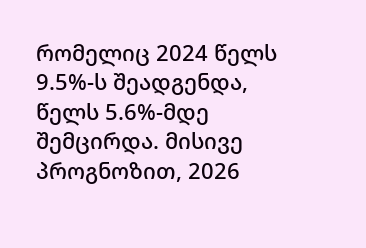რომელიც 2024 წელს 9.5%-ს შეადგენდა, წელს 5.6%-მდე შემცირდა. მისივე პროგნოზით, 2026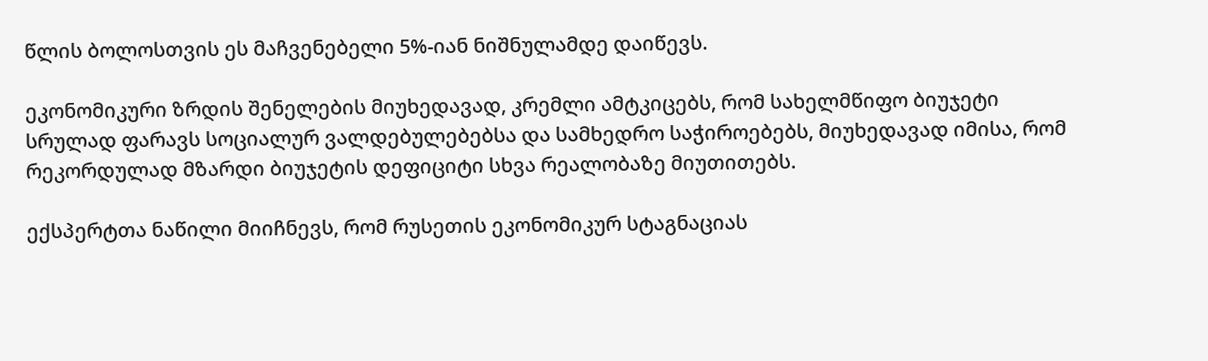წლის ბოლოსთვის ეს მაჩვენებელი 5%-იან ნიშნულამდე დაიწევს.

ეკონომიკური ზრდის შენელების მიუხედავად, კრემლი ამტკიცებს, რომ სახელმწიფო ბიუჯეტი სრულად ფარავს სოციალურ ვალდებულებებსა და სამხედრო საჭიროებებს, მიუხედავად იმისა, რომ რეკორდულად მზარდი ბიუჯეტის დეფიციტი სხვა რეალობაზე მიუთითებს.

ექსპერტთა ნაწილი მიიჩნევს, რომ რუსეთის ეკონომიკურ სტაგნაციას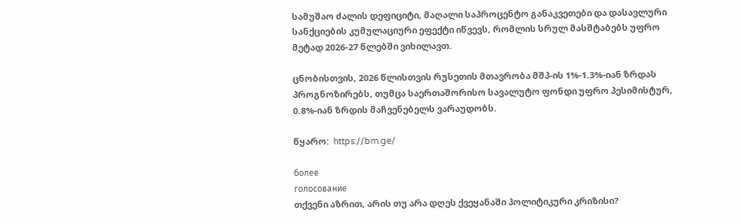სამუშაო ძალის დეფიციტი, მაღალი საპროცენტო განაკვეთები და დასავლური სანქციების კუმულაციური ეფექტი იწვევს, რომლის სრულ მასშტაბებს უფრო მეტად 2026-27 წლებში ვიხილავთ.

ცნობისთვის, 2026 წლისთვის რუსეთის მთავრობა მშპ-ის 1%-1.3%-იან ზრდას პროგნოზირებს, თუმცა საერთაშორისო სავალუტო ფონდი უფრო პესიმისტურ, 0.8%-იან ზრდის მაჩვენებელს ვარაუდობს.

წყარო:  https://bm.ge/

более
голосование
თქვენი აზრით, არის თუ არა დღეს ქვეყანაში პოლიტიკური კრიზისი?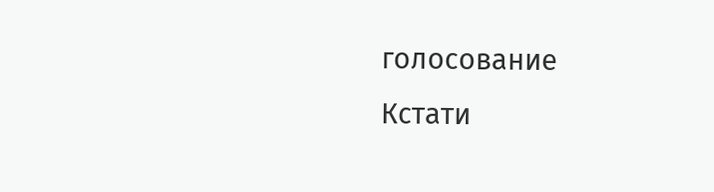голосование
Кстати